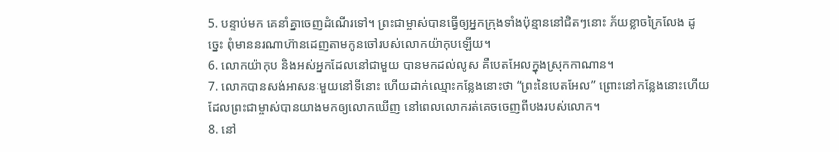5. បន្ទាប់មក គេនាំគ្នាចេញដំណើរទៅ។ ព្រះជាម្ចាស់បានធ្វើឲ្យអ្នកក្រុងទាំងប៉ុន្មាននៅជិតៗនោះ ភ័យខ្លាចក្រៃលែង ដូច្នេះ ពុំមាននរណាហ៊ានដេញតាមកូនចៅរបស់លោកយ៉ាកុបឡើយ។
6. លោកយ៉ាកុប និងអស់អ្នកដែលនៅជាមួយ បានមកដល់លូស គឺបេតអែលក្នុងស្រុកកាណាន។
7. លោកបានសង់អាសនៈមួយនៅទីនោះ ហើយដាក់ឈ្មោះកន្លែងនោះថា “ព្រះនៃបេតអែល” ព្រោះនៅកន្លែងនោះហើយដែលព្រះជាម្ចាស់បានយាងមកឲ្យលោកឃើញ នៅពេលលោករត់គេចចេញពីបងរបស់លោក។
8. នៅ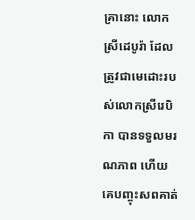គ្រានោះ លោកស្រីដេបូរ៉ា ដែលត្រូវជាមេដោះរបស់លោកស្រីរេបិកា បានទទួលមរណភាព ហើយគេបញ្ចុះសពគាត់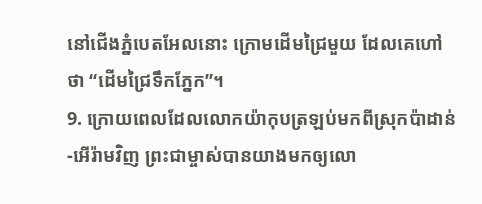នៅជើងភ្នំបេតអែលនោះ ក្រោមដើមជ្រៃមួយ ដែលគេហៅថា “ដើមជ្រៃទឹកភ្នែក”។
9. ក្រោយពេលដែលលោកយ៉ាកុបត្រឡប់មកពីស្រុកប៉ាដាន់-អើរ៉ាមវិញ ព្រះជាម្ចាស់បានយាងមកឲ្យលោ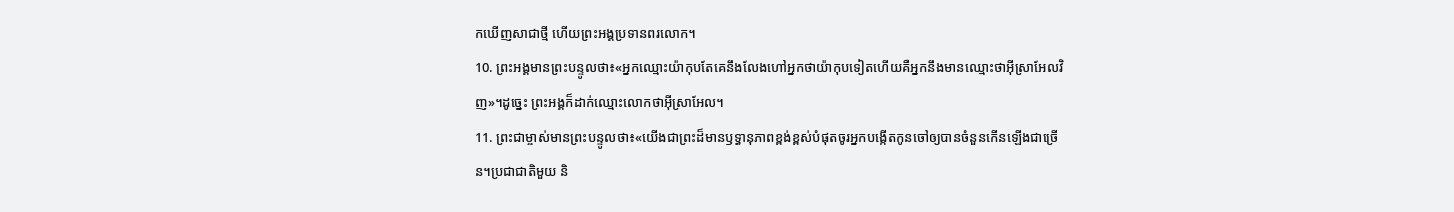កឃើញសាជាថ្មី ហើយព្រះអង្គប្រទានពរលោក។
10. ព្រះអង្គមានព្រះបន្ទូលថា៖«អ្នកឈ្មោះយ៉ាកុបតែគេនឹងលែងហៅអ្នកថាយ៉ាកុបទៀតហើយគឺអ្នកនឹងមានឈ្មោះថាអ៊ីស្រាអែលវិញ»។ដូច្នេះ ព្រះអង្គក៏ដាក់ឈ្មោះលោកថាអ៊ីស្រាអែល។
11. ព្រះជាម្ចាស់មានព្រះបន្ទូលថា៖«យើងជាព្រះដ៏មានឫទ្ធានុភាពខ្ពង់ខ្ពស់បំផុតចូរអ្នកបង្កើតកូនចៅឲ្យបានចំនួនកើនឡើងជាច្រើន។ប្រជាជាតិមួយ និ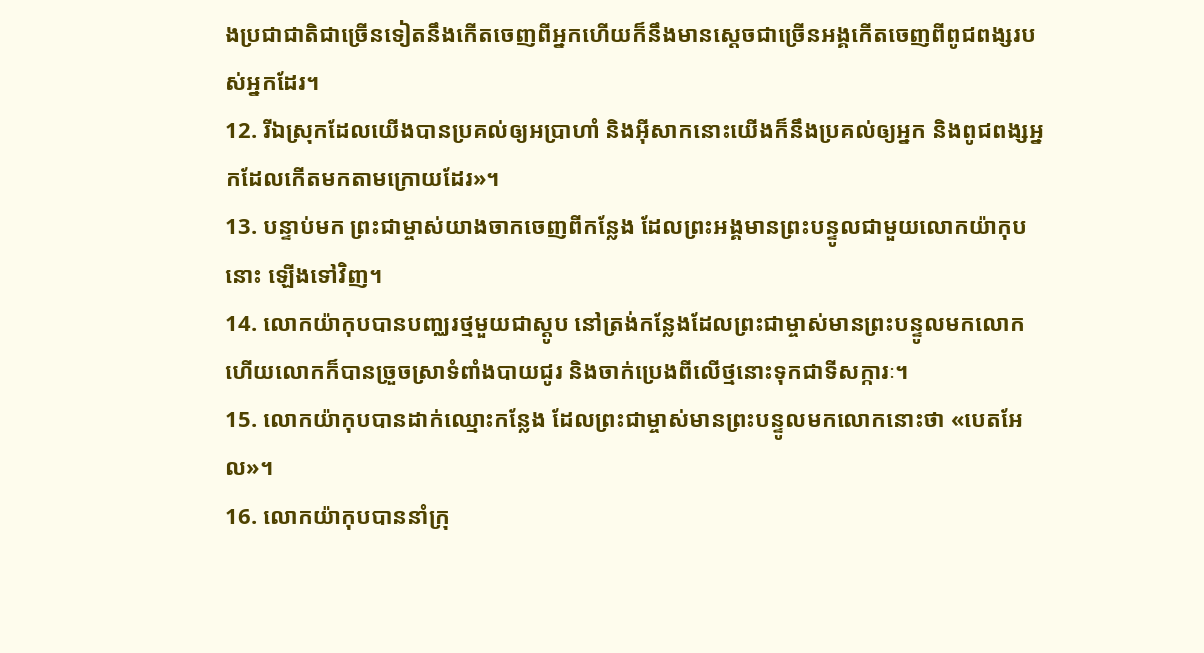ងប្រជាជាតិជាច្រើនទៀតនឹងកើតចេញពីអ្នកហើយក៏នឹងមានស្ដេចជាច្រើនអង្គកើតចេញពីពូជពង្សរបស់អ្នកដែរ។
12. រីឯស្រុកដែលយើងបានប្រគល់ឲ្យអប្រាហាំ និងអ៊ីសាកនោះយើងក៏នឹងប្រគល់ឲ្យអ្នក និងពូជពង្សអ្នកដែលកើតមកតាមក្រោយដែរ»។
13. បន្ទាប់មក ព្រះជាម្ចាស់យាងចាកចេញពីកន្លែង ដែលព្រះអង្គមានព្រះបន្ទូលជាមួយលោកយ៉ាកុបនោះ ឡើងទៅវិញ។
14. លោកយ៉ាកុបបានបញ្ឈរថ្មមួយជាស្តូប នៅត្រង់កន្លែងដែលព្រះជាម្ចាស់មានព្រះបន្ទូលមកលោក ហើយលោកក៏បានច្រួចស្រាទំពាំងបាយជូរ និងចាក់ប្រេងពីលើថ្មនោះទុកជាទីសក្ការៈ។
15. លោកយ៉ាកុបបានដាក់ឈ្មោះកន្លែង ដែលព្រះជាម្ចាស់មានព្រះបន្ទូលមកលោកនោះថា «បេតអែល»។
16. លោកយ៉ាកុបបាននាំក្រុ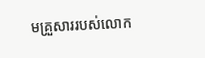មគ្រួសាររបស់លោក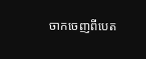ចាកចេញពីបេត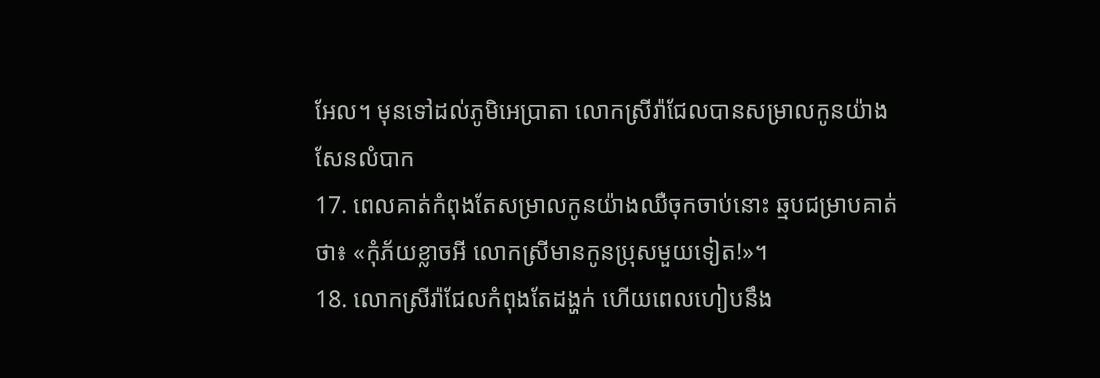អែល។ មុនទៅដល់ភូមិអេប្រាតា លោកស្រីរ៉ាជែលបានសម្រាលកូនយ៉ាងសែនលំបាក
17. ពេលគាត់កំពុងតែសម្រាលកូនយ៉ាងឈឺចុកចាប់នោះ ឆ្មបជម្រាបគាត់ថា៖ «កុំភ័យខ្លាចអី លោកស្រីមានកូនប្រុសមួយទៀត!»។
18. លោកស្រីរ៉ាជែលកំពុងតែដង្ហក់ ហើយពេលហៀបនឹង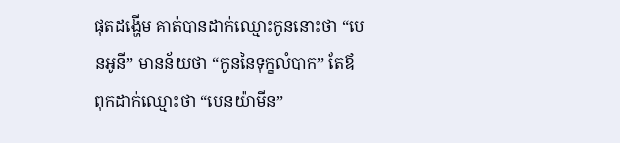ផុតដង្ហើម គាត់បានដាក់ឈ្មោះកូននោះថា “បេនអូនី” មានន័យថា “កូននៃទុក្ខលំបាក” តែឪពុកដាក់ឈ្មោះថា “បេនយ៉ាមីន”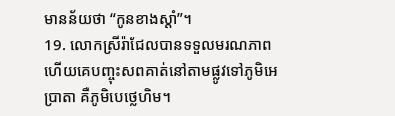មានន័យថា “កូនខាងស្ដាំ”។
19. លោកស្រីរ៉ាជែលបានទទួលមរណភាព ហើយគេបញ្ចុះសពគាត់នៅតាមផ្លូវទៅភូមិអេប្រាតា គឺភូមិបេថ្លេហិម។